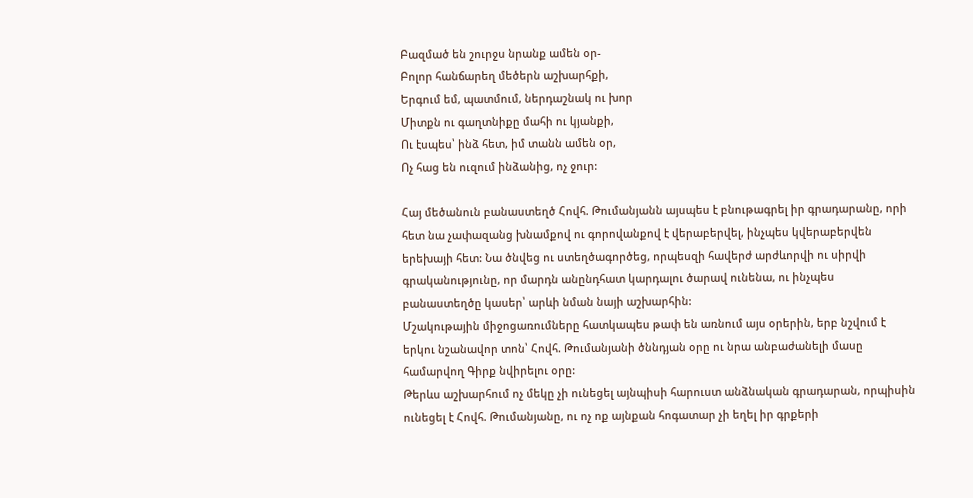Բազմած են շուրջս նրանք ամեն օր-
Բոլոր հանճարեղ մեծերն աշխարհքի,
Երգում եմ, պատմում, ներդաշնակ ու խոր
Միտքն ու գաղտնիքը մահի ու կյանքի,
Ու էսպես՝ ինձ հետ, իմ տանն ամեն օր,
Ոչ հաց են ուզում ինձանից, ոչ ջուր:

Հայ մեծանուն բանաստեղծ Հովհ. Թումանյանն այսպես է բնութագրել իր գրադարանը, որի հետ նա չափազանց խնամքով ու գորովանքով է վերաբերվել, ինչպես կվերաբերվեն երեխայի հետ: Նա ծնվեց ու ստեղծագործեց, որպեսզի հավերժ արժևորվի ու սիրվի գրականությունը, որ մարդն անընդհատ կարդալու ծարավ ունենա, ու ինչպես բանաստեղծը կասեր՝ արևի նման նայի աշխարհին:
Մշակութային միջոցառումները հատկապես թափ են առնում այս օրերին, երբ նշվում է երկու նշանավոր տոն՝ Հովհ. Թումանյանի ծննդյան օրը ու նրա անբաժանելի մասը համարվող Գիրք նվիրելու օրը:
Թերևս աշխարհում ոչ մեկը չի ունեցել այնպիսի հարուստ անձնական գրադարան, որպիսին ունեցել է Հովհ. Թումանյանը, ու ոչ ոք այնքան հոգատար չի եղել իր գրքերի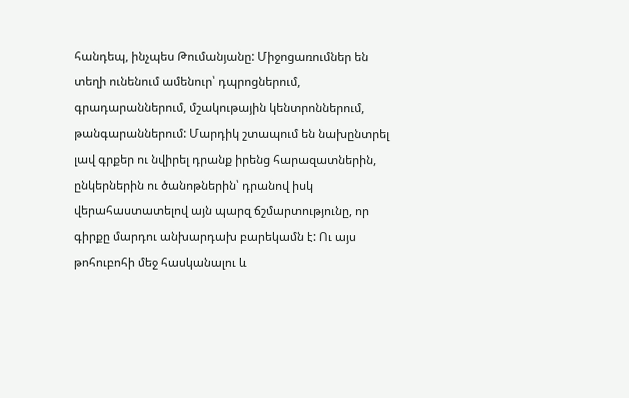հանդեպ, ինչպես Թումանյանը: Միջոցառումներ են տեղի ունենում ամենուր՝ դպրոցներում, գրադարաններում, մշակութային կենտրոններում, թանգարաններում: Մարդիկ շտապում են նախընտրել լավ գրքեր ու նվիրել դրանք իրենց հարազատներին, ընկերներին ու ծանոթներին՝ դրանով իսկ վերահաստատելով այն պարզ ճշմարտությունը, որ գիրքը մարդու անխարդախ բարեկամն է: Ու այս թոհուբոհի մեջ հասկանալու և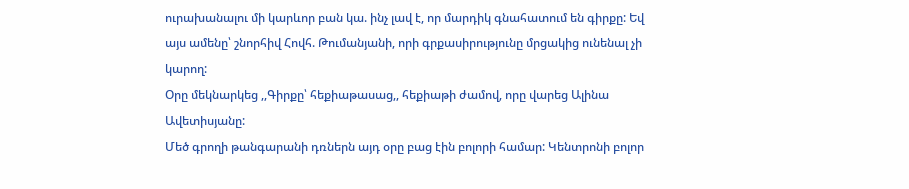ուրախանալու մի կարևոր բան կա. ինչ լավ է, որ մարդիկ գնահատում են գիրքը: Եվ այս ամենը՝ շնորհիվ Հովհ. Թումանյանի, որի գրքասիրությունը մրցակից ունենալ չի կարող:
Օրը մեկնարկեց ,,Գիրքը՝ հեքիաթասաց,, հեքիաթի ժամով, որը վարեց Ալինա Ավետիսյանը:
Մեծ գրողի թանգարանի դռներն այդ օրը բաց էին բոլորի համար: Կենտրոնի բոլոր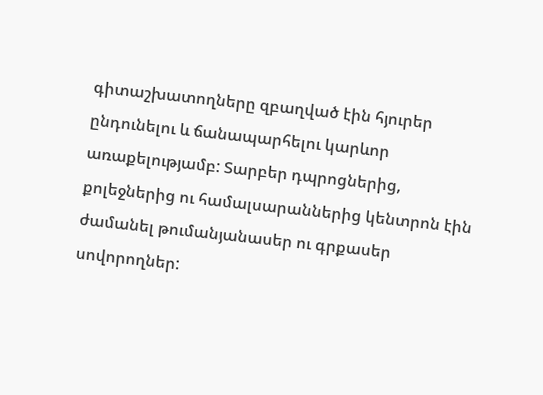գիտաշխատողները զբաղված էին հյուրեր ընդունելու և ճանապարհելու կարևոր առաքելությամբ: Տարբեր դպրոցներից, քոլեջներից ու համալսարաններից կենտրոն էին ժամանել թումանյանասեր ու գրքասեր սովորողներ: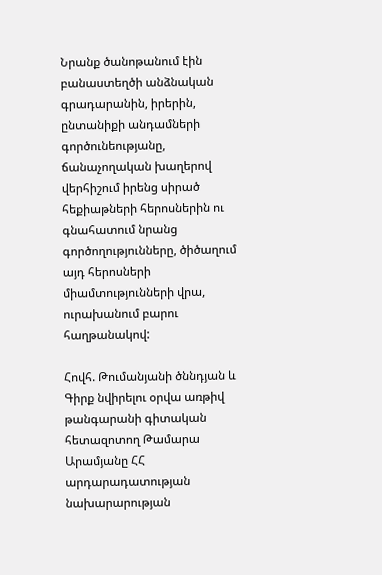Նրանք ծանոթանում էին բանաստեղծի անձնական գրադարանին, իրերին, ընտանիքի անդամների գործունեությանը, ճանաչողական խաղերով վերհիշում իրենց սիրած հեքիաթների հերոսներին ու գնահատում նրանց գործողությունները, ծիծաղում այդ հերոսների միամտությունների վրա, ուրախանում բարու հաղթանակով:

Հովհ. Թումանյանի ծննդյան և Գիրք նվիրելու օրվա առթիվ թանգարանի գիտական հետազոտող Թամարա Արամյանը ՀՀ արդարադատության նախարարության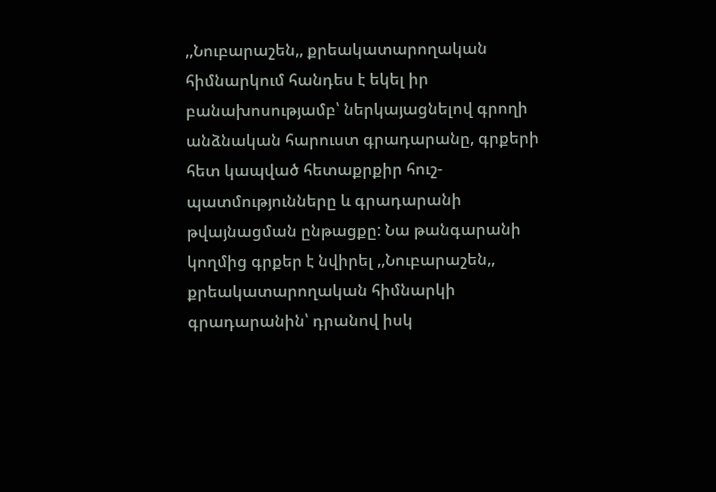,,Նուբարաշեն,, քրեակատարողական հիմնարկում հանդես է եկել իր բանախոսությամբ՝ ներկայացնելով գրողի անձնական հարուստ գրադարանը, գրքերի հետ կապված հետաքրքիր հուշ-պատմությունները և գրադարանի թվայնացման ընթացքը: Նա թանգարանի կողմից գրքեր է նվիրել ,,Նուբարաշեն,, քրեակատարողական հիմնարկի գրադարանին՝ դրանով իսկ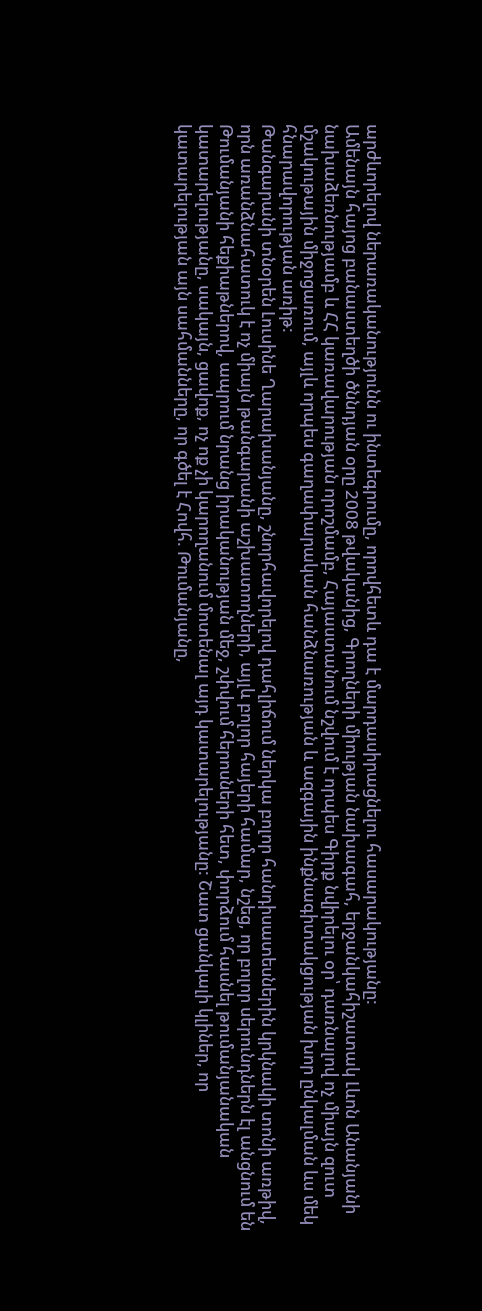արժևորելով ներառականությունն ու ինտեգրումը, որովհետև դա է մարդասիրացնելու հասարակությանը:
Ամենայն հայոց բանաստեղծի ծննդյան օրը 2008 թվականից, Գրողների միության նախագահ, երջանկահիշատակ Լևոն Անանյանի նախաձեռնությամբ և ՀՀ կառավարության որոշմամբ, Հայաստանում նշվում է որպես Գիրք նվիրելու օր՝ դառնալով ոչ միայն զուտ մշակութային միջոցառում, այլև որպես գաղափարական հանձնառության և ազգային ինքնագիտակցության խոր ընկալման ևս մեկ հնարավորության առիթ:
Թանգարանի տնօրեն Լուսինե Ղարախանյանը, շնորհավորելով դահլիճում ներկա բոլոր հանդիսատեսներին կրկնակի տոնի առթիվ, որն առանձնահատուկ է ոչ միայն թանգարանի աշխատողների, այլև բոլոր հայերի համար, նշեց, որ բոլոր սերունդներն էլ անցնում են Թումանյանի հեքիաթներով, ապրում նրանց իրականության մեջ, շփվում հերոսների հետ, փորձում հասնել թումանյանական կատարելությանը, սակայն, ցավոք, ոչ ոք չի կարողանում մոտենալ այդ կատարելությանը: Շատ ցանկալի կլիներ, որ կատարելության այն սահմանները, որ գծել է Հովհ. Թումանյանը,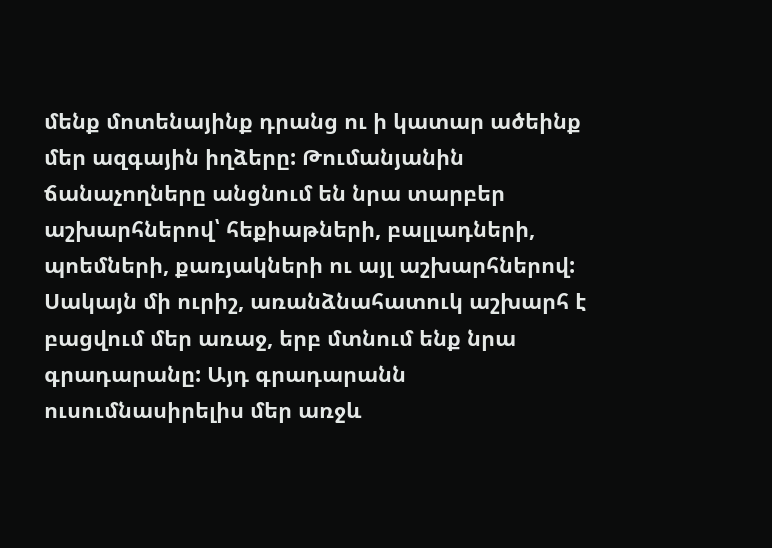մենք մոտենայինք դրանց ու ի կատար ածեինք մեր ազգային իղձերը: Թումանյանին ճանաչողները անցնում են նրա տարբեր աշխարհներով՝ հեքիաթների, բալլադների, պոեմների, քառյակների ու այլ աշխարհներով: Սակայն մի ուրիշ, առանձնահատուկ աշխարհ է բացվում մեր առաջ, երբ մտնում ենք նրա գրադարանը: Այդ գրադարանն ուսումնասիրելիս մեր առջև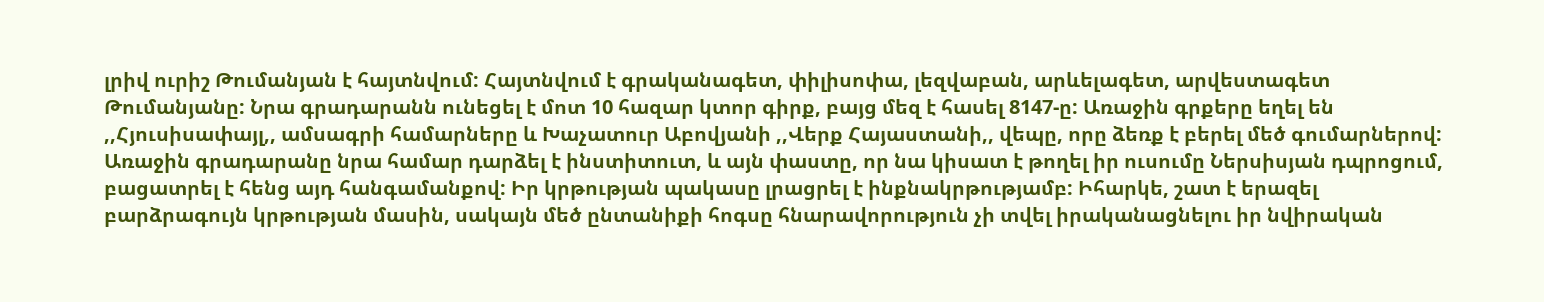լրիվ ուրիշ Թումանյան է հայտնվում: Հայտնվում է գրականագետ, փիլիսոփա, լեզվաբան, արևելագետ, արվեստագետ Թումանյանը: Նրա գրադարանն ունեցել է մոտ 10 հազար կտոր գիրք, բայց մեզ է հասել 8147-ը: Առաջին գրքերը եղել են ,,Հյուսիսափայլ,, ամսագրի համարները և Խաչատուր Աբովյանի ,,Վերք Հայաստանի,, վեպը, որը ձեռք է բերել մեծ գումարներով: Առաջին գրադարանը նրա համար դարձել է ինստիտուտ, և այն փաստը, որ նա կիսատ է թողել իր ուսումը Ներսիսյան դպրոցում, բացատրել է հենց այդ հանգամանքով: Իր կրթության պակասը լրացրել է ինքնակրթությամբ: Իհարկե, շատ է երազել բարձրագույն կրթության մասին, սակայն մեծ ընտանիքի հոգսը հնարավորություն չի տվել իրականացնելու իր նվիրական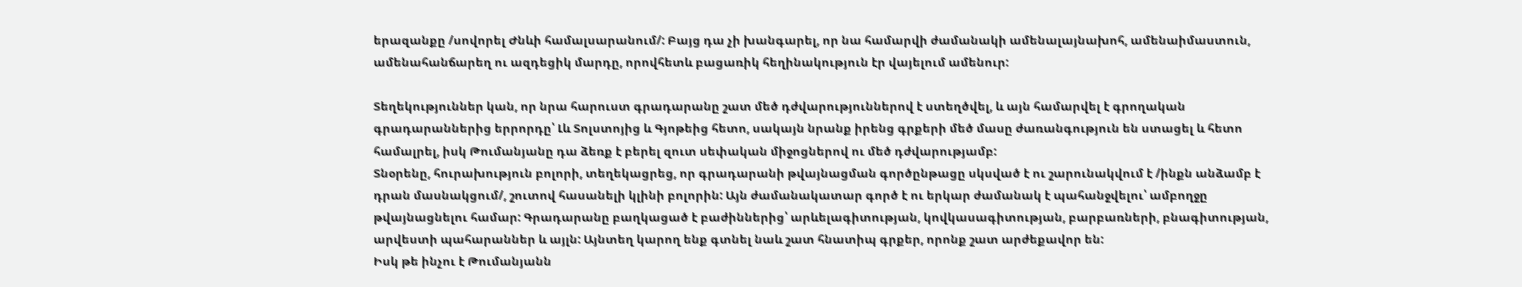երազանքը /սովորել Ժնևի համալսարանում/: Բայց դա չի խանգարել, որ նա համարվի ժամանակի ամենալայնախոհ, ամենաիմաստուն, ամենահանճարեղ ու ազդեցիկ մարդը, որովհետև բացառիկ հեղինակություն էր վայելում ամենուր:

Տեղեկություններ կան, որ նրա հարուստ գրադարանը շատ մեծ դժվարություններով է ստեղծվել, և այն համարվել է գրողական գրադարաններից երրորդը՝ Լև Տոլստոյից և Գյոթեից հետո, սակայն նրանք իրենց գրքերի մեծ մասը ժառանգություն են ստացել և հետո համալրել, իսկ Թումանյանը դա ձեռք է բերել զուտ սեփական միջոցներով ու մեծ դժվարությամբ:
Տնօրենը, հուրախություն բոլորի, տեղեկացրեց, որ գրադարանի թվայնացման գործընթացը սկսված է ու շարունակվում է /ինքն անձամբ է դրան մասնակցում/, շուտով հասանելի կլինի բոլորին: Այն ժամանակատար գործ է ու երկար ժամանակ է պահանջվելու՝ ամբողջը թվայնացնելու համար: Գրադարանը բաղկացած է բաժիններից՝ արևելագիտության, կովկասագիտության, բարբառների, բնագիտության, արվեստի պահարաններ և այլն: Այնտեղ կարող ենք գտնել նաև շատ հնատիպ գրքեր, որոնք շատ արժեքավոր են:
Իսկ թե ինչու է Թումանյանն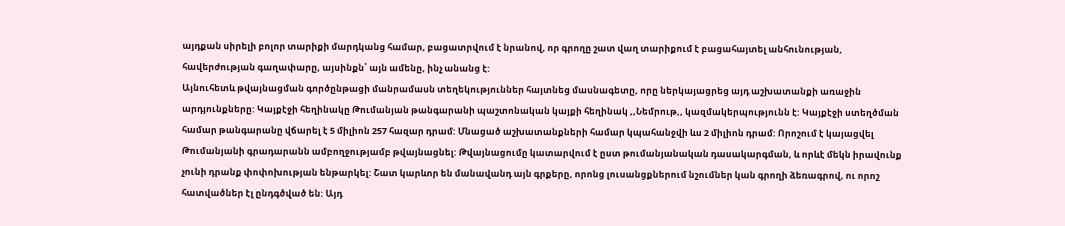այդքան սիրելի բոլոր տարիքի մարդկանց համար, բացատրվում է նրանով, որ գրողը շատ վաղ տարիքում է բացահայտել անհունության, հավերժության գաղափարը, այսինքն՝ այն ամենը, ինչ անանց է:
Այնուհետև թվայնացման գործընթացի մանրամասն տեղեկություններ հայտնեց մասնագետը, որը ներկայացրեց այդ աշխատանքի առաջին արդյունքները: Կայքէջի հեղինակը Թումանյան թանգարանի պաշտոնական կայքի հեղինակ ,,Նեմրութ,, կազմակերպությունն է: Կայքէջի ստեղծման համար թանգարանը վճարել է 5 միլիոն 257 հազար դրամ: Մնացած աշխատանքների համար կպահանջվի ևս 2 միլիոն դրամ: Որոշում է կայացվել Թումանյանի գրադարանն ամբողջությամբ թվայնացնել: Թվայնացումը կատարվում է ըստ թումանյանական դասակարգման, և որևէ մեկն իրավունք չունի դրանք փոփոխության ենթարկել: Շատ կարևոր են մանավանդ այն գրքերը, որոնց լուսանցքներում նշումներ կան գրողի ձեռագրով, ու որոշ հատվածներ էլ ընդգծված են: Այդ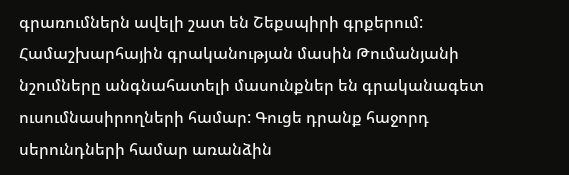գրառումներն ավելի շատ են Շեքսպիրի գրքերում: Համաշխարհային գրականության մասին Թումանյանի նշումները անգնահատելի մասունքներ են գրականագետ ուսումնասիրողների համար: Գուցե դրանք հաջորդ սերունդների համար առանձին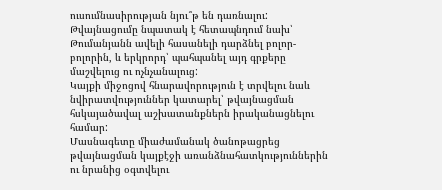ուսումնասիրության նյու՞թ են դառնալու: Թվայնացումը նպատակ է հետապնդում նախ՝ Թումանյանն ավելի հասանելի դարձնել բոլոր-բոլորին, և երկրորդ՝ պահպանել այդ գրքերը մաշվելուց ու ոչնչանալուց:
Կայքի միջոցով հնարավորություն է տրվելու նաև նվիրատվություններ կատարել՝ թվայնացման հսկայածավալ աշխատանքներն իրականացնելու համար:
Մասնագետը միաժամանակ ծանոթացրեց թվայնացման կայքէջի առանձնահատկություններին ու նրանից օգտվելու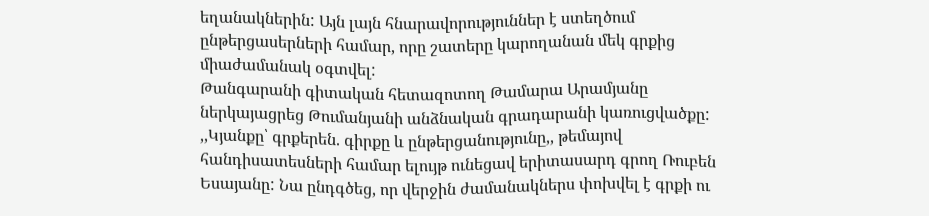եղանակներին: Այն լայն հնարավորություններ է ստեղծում ընթերցասերների համար, որը շատերը կարողանան մեկ գրքից միաժամանակ օգտվել:
Թանգարանի գիտական հետազոտող Թամարա Արամյանը ներկայացրեց Թումանյանի անձնական գրադարանի կառուցվածքը:
,,Կյանքը՝ գրքերեն. գիրքը և ընթերցանությունը,, թեմայով հանդիսատեսների համար ելույթ ունեցավ երիտասարդ գրող Ռուբեն Եսայանը: Նա ընդգծեց, որ վերջին ժամանակներս փոխվել է գրքի ու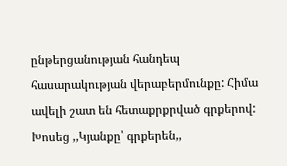ընթերցանության հանդեպ հասարակության վերաբերմունքը: Հիմա ավելի շատ են հետաքրքրված գրքերով: Խոսեց ,,Կյանքը՝ գրքերեն,,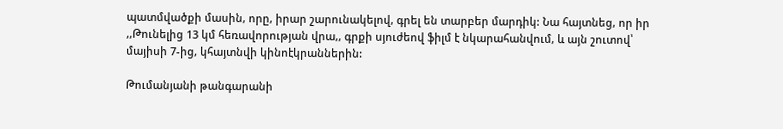պատմվածքի մասին, որը, իրար շարունակելով, գրել են տարբեր մարդիկ: Նա հայտնեց, որ իր ,,Թունելից 13 կմ հեռավորության վրա,, գրքի սյուժեով ֆիլմ է նկարահանվում, և այն շուտով՝ մայիսի 7-ից, կհայտնվի կինոէկրաններին:

Թումանյանի թանգարանի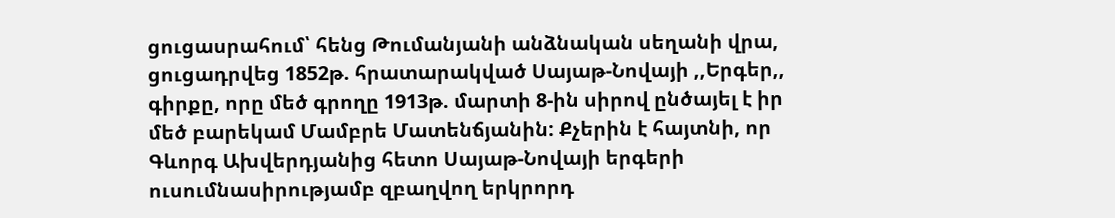ցուցասրահում՝ հենց Թումանյանի անձնական սեղանի վրա, ցուցադրվեց 1852թ. հրատարակված Սայաթ-Նովայի ,,Երգեր,, գիրքը, որը մեծ գրողը 1913թ. մարտի 8-ին սիրով ընծայել է իր մեծ բարեկամ Մամբրե Մատենճյանին: Քչերին է հայտնի, որ Գևորգ Ախվերդյանից հետո Սայաթ-Նովայի երգերի ուսումնասիրությամբ զբաղվող երկրորդ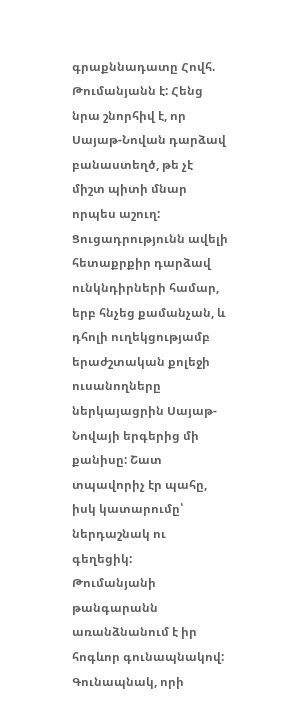գրաքննադատը Հովհ. Թումանյանն է: Հենց նրա շնորհիվ է, որ Սայաթ-Նովան դարձավ բանաստեղծ, թե չէ միշտ պիտի մնար որպես աշուղ: Ցուցադրությունն ավելի հետաքրքիր դարձավ ունկնդիրների համար, երբ հնչեց քամանչան, և դհոլի ուղեկցությամբ երաժշտական քոլեջի ուսանողները ներկայացրին Սայաթ-Նովայի երգերից մի քանիսը: Շատ տպավորիչ էր պահը, իսկ կատարումը՝ ներդաշնակ ու գեղեցիկ:
Թումանյանի թանգարանն առանձնանում է իր հոգևոր գունապնակով: Գունապնակ, որի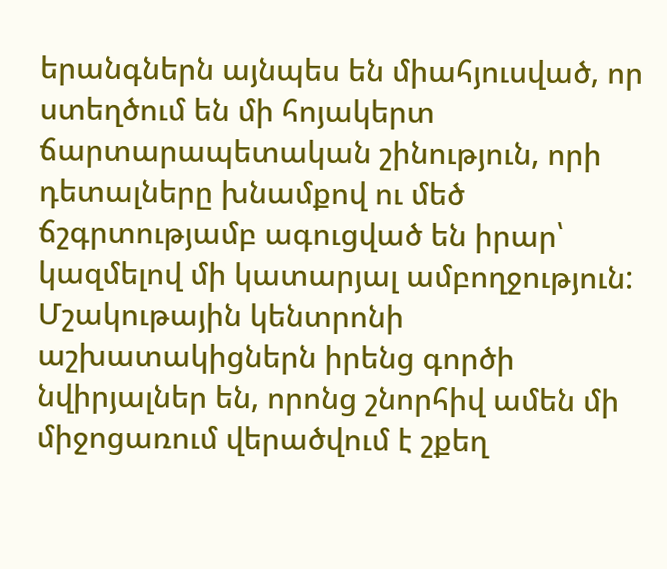երանգներն այնպես են միահյուսված, որ ստեղծում են մի հոյակերտ ճարտարապետական շինություն, որի դետալները խնամքով ու մեծ ճշգրտությամբ ագուցված են իրար՝ կազմելով մի կատարյալ ամբողջություն: Մշակութային կենտրոնի աշխատակիցներն իրենց գործի նվիրյալներ են, որոնց շնորհիվ ամեն մի միջոցառում վերածվում է շքեղ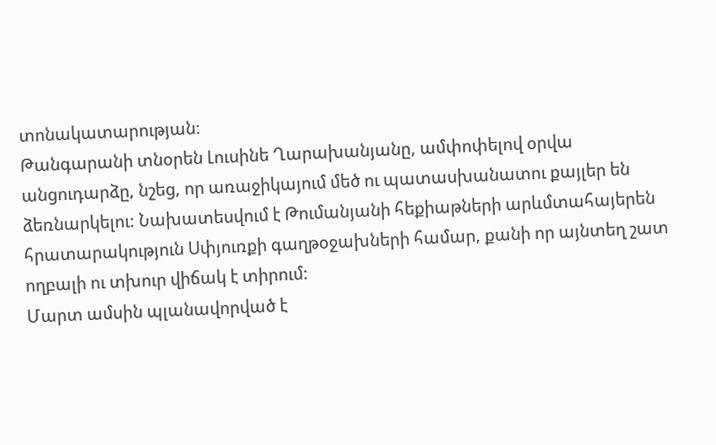տոնակատարության:
Թանգարանի տնօրեն Լուսինե Ղարախանյանը, ամփոփելով օրվա անցուդարձը, նշեց, որ առաջիկայում մեծ ու պատասխանատու քայլեր են ձեռնարկելու: Նախատեսվում է Թումանյանի հեքիաթների արևմտահայերեն հրատարակություն Սփյուռքի գաղթօջախների համար, քանի որ այնտեղ շատ ողբալի ու տխուր վիճակ է տիրում:
Մարտ ամսին պլանավորված է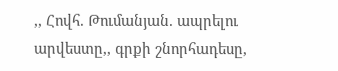,, Հովհ. Թումանյան. ապրելու արվեստը,, գրքի շնորհադեսը,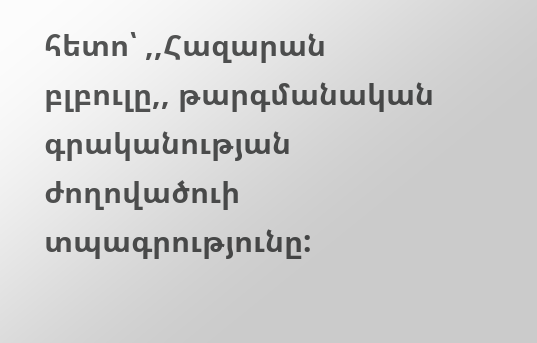հետո՝ ,,Հազարան բլբուլը,, թարգմանական գրականության ժողովածուի տպագրությունը: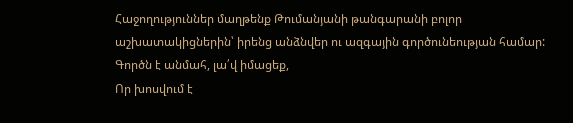Հաջողություններ մաղթենք Թումանյանի թանգարանի բոլոր աշխատակիցներին՝ իրենց անձնվեր ու ազգային գործունեության համար:
Գործն է անմահ, լա՛վ իմացեք,
Որ խոսվում է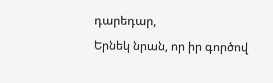դարեդար,
Երնեկ նրան, որ իր գործով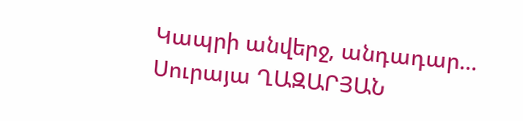Կապրի անվերջ, անդադար…
Սուրայա ՂԱԶԱՐՅԱՆ